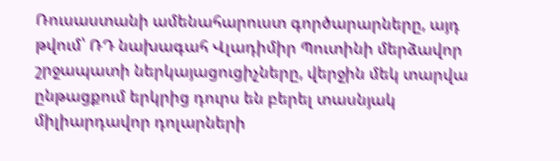Ռուսաստանի ամենահարուստ գործարարները, այդ թվում՝ ՌԴ նախագահ Վլադիմիր Պուտինի մերձավոր շրջապատի ներկայացուցիչները, վերջին մեկ տարվա ընթացքում երկրից դուրս են բերել տասնյակ միլիարդավոր դոլարների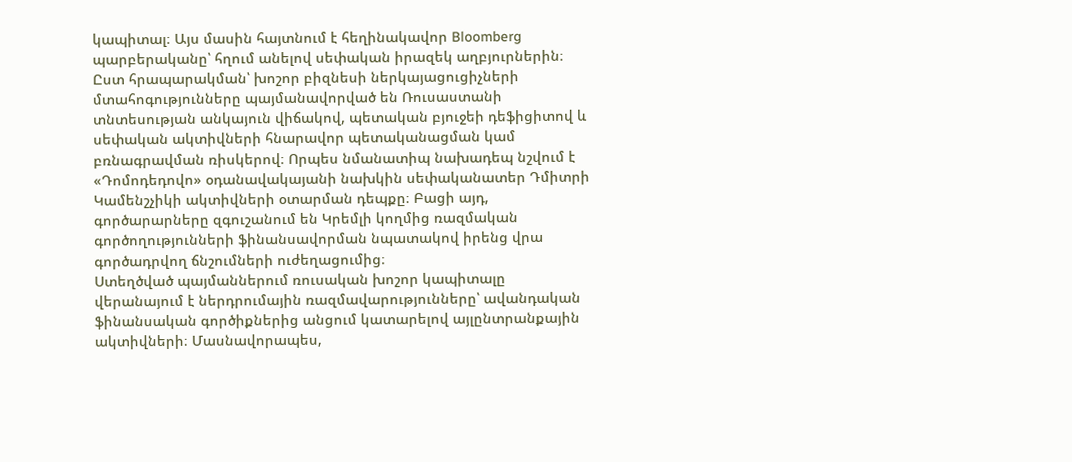կապիտալ։ Այս մասին հայտնում է հեղինակավոր Bloomberg պարբերականը՝ հղում անելով սեփական իրազեկ աղբյուրներին։
Ըստ հրապարակման՝ խոշոր բիզնեսի ներկայացուցիչների մտահոգությունները պայմանավորված են Ռուսաստանի տնտեսության անկայուն վիճակով, պետական բյուջեի դեֆիցիտով և սեփական ակտիվների հնարավոր պետականացման կամ բռնագրավման ռիսկերով։ Որպես նմանատիպ նախադեպ նշվում է «Դոմոդեդովո» օդանավակայանի նախկին սեփականատեր Դմիտրի Կամենշչիկի ակտիվների օտարման դեպքը։ Բացի այդ, գործարարները զգուշանում են Կրեմլի կողմից ռազմական գործողությունների ֆինանսավորման նպատակով իրենց վրա գործադրվող ճնշումների ուժեղացումից։
Ստեղծված պայմաններում ռուսական խոշոր կապիտալը վերանայում է ներդրումային ռազմավարությունները՝ ավանդական ֆինանսական գործիքներից անցում կատարելով այլընտրանքային ակտիվների։ Մասնավորապես,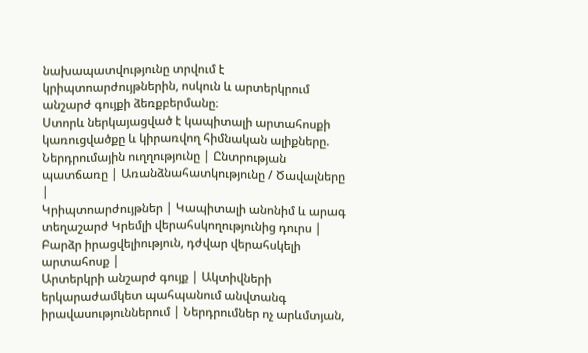նախապատվությունը տրվում է կրիպտոարժույթներին, ոսկուն և արտերկրում անշարժ գույքի ձեռքբերմանը։
Ստորև ներկայացված է կապիտալի արտահոսքի կառուցվածքը և կիրառվող հիմնական ալիքները.
Ներդրումային ուղղությունը | Ընտրության պատճառը | Առանձնահատկությունը / Ծավալները |
Կրիպտոարժույթներ | Կապիտալի անոնիմ և արագ տեղաշարժ Կրեմլի վերահսկողությունից դուրս | Բարձր իրացվելիություն, դժվար վերահսկելի արտահոսք |
Արտերկրի անշարժ գույք | Ակտիվների երկարաժամկետ պահպանում անվտանգ իրավասություններում | Ներդրումներ ոչ արևմտյան,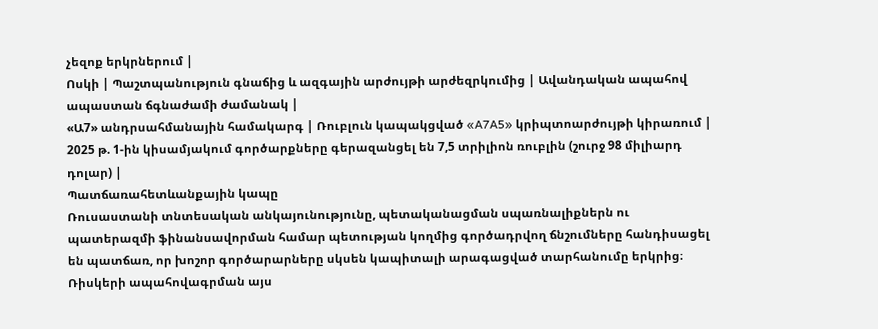չեզոք երկրներում |
Ոսկի | Պաշտպանություն գնաճից և ազգային արժույթի արժեզրկումից | Ավանդական ապահով ապաստան ճգնաժամի ժամանակ |
«Ա7» անդրսահմանային համակարգ | Ռուբլուն կապակցված «A7A5» կրիպտոարժույթի կիրառում | 2025 թ. 1-ին կիսամյակում գործարքները գերազանցել են 7,5 տրիլիոն ռուբլին (շուրջ 98 միլիարդ դոլար) |
Պատճառահետևանքային կապը
Ռուսաստանի տնտեսական անկայունությունը, պետականացման սպառնալիքներն ու պատերազմի ֆինանսավորման համար պետության կողմից գործադրվող ճնշումները հանդիսացել են պատճառ, որ խոշոր գործարարները սկսեն կապիտալի արագացված տարհանումը երկրից։ Ռիսկերի ապահովագրման այս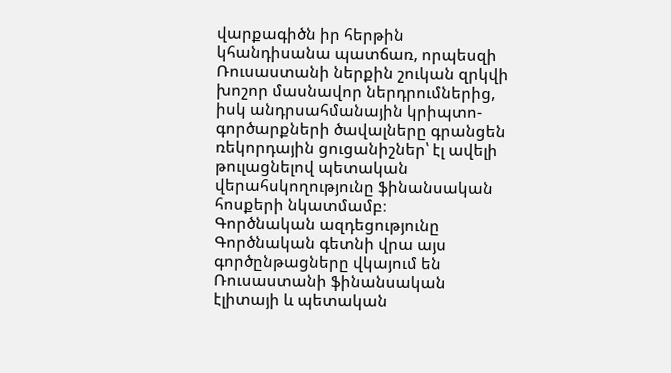վարքագիծն իր հերթին կհանդիսանա պատճառ, որպեսզի Ռուսաստանի ներքին շուկան զրկվի խոշոր մասնավոր ներդրումներից, իսկ անդրսահմանային կրիպտո-գործարքների ծավալները գրանցեն ռեկորդային ցուցանիշներ՝ էլ ավելի թուլացնելով պետական վերահսկողությունը ֆինանսական հոսքերի նկատմամբ։
Գործնական ազդեցությունը
Գործնական գետնի վրա այս գործընթացները վկայում են Ռուսաստանի ֆինանսական էլիտայի և պետական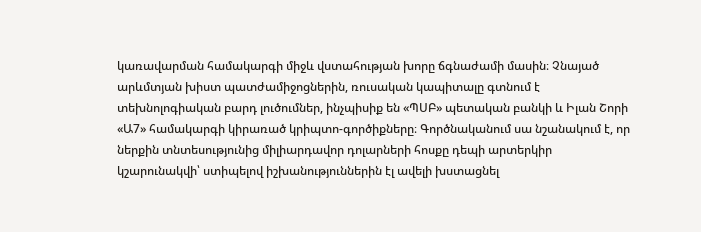կառավարման համակարգի միջև վստահության խորը ճգնաժամի մասին։ Չնայած արևմտյան խիստ պատժամիջոցներին, ռուսական կապիտալը գտնում է տեխնոլոգիական բարդ լուծումներ, ինչպիսիք են «ՊՍԲ» պետական բանկի և Իլան Շորի «Ա7» համակարգի կիրառած կրիպտո-գործիքները։ Գործնականում սա նշանակում է, որ ներքին տնտեսությունից միլիարդավոր դոլարների հոսքը դեպի արտերկիր կշարունակվի՝ ստիպելով իշխանություններին էլ ավելի խստացնել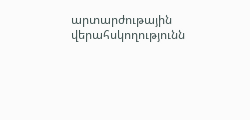արտարժութային վերահսկողությունն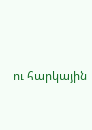ու հարկային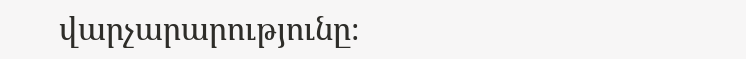վարչարարությունը։